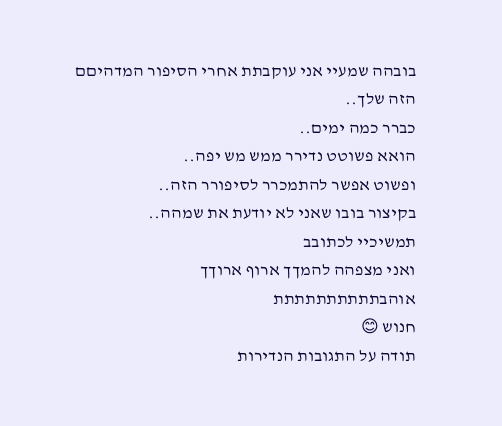בובהה שמעיי אני עוקבתת אחרי הסיפור המדהיםם הזה שלך..
כברר כמה ימים..
הואא פשוטט נדירר ממש מש יפה..
ופשוט אפשר להתמכרר לסיפורר הזה..
בקיצור בובו שאני לא יודעת את שמהה..
תמשיכיי לכתובב
ואני מצפהה להמךך ארוף ארוךך
אוהבתתתתתתתתתת
חנוש 😊
תודה על התגובות הנדירות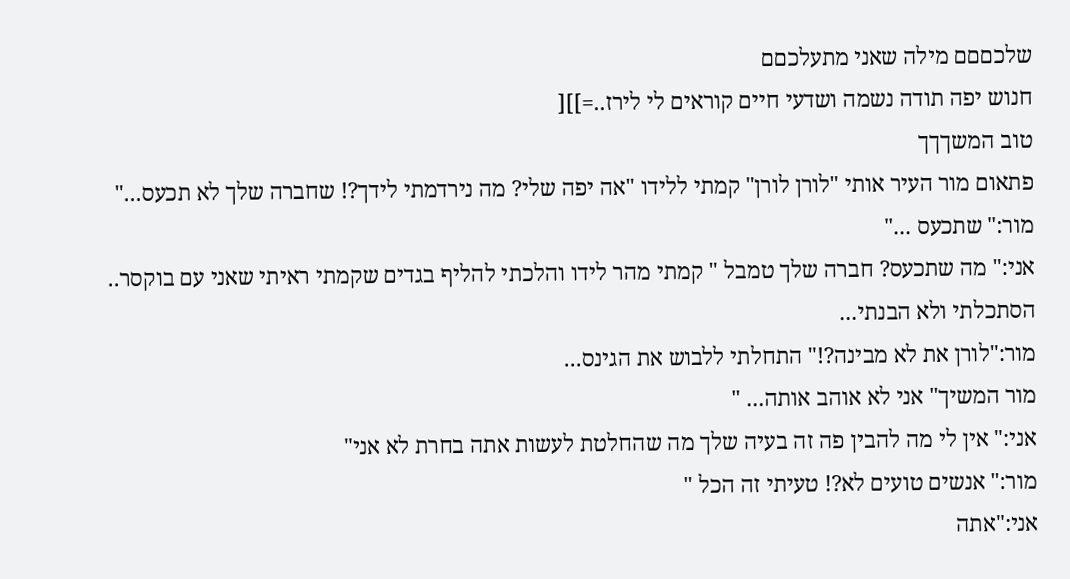שלכםםם מילה שאני מתעלכםם
חנוש יפה תודה נשמה ושדעי חיים קוראים לי לירז..=]][
טוב המשךךך
פתאום מור העיר אותי "לורן לורן" קמתי ללידו "אה יפה שלי? מה נירדמתי לידך?! שחברה שלך לא תכעס..."
מור:" שתכעס ..."
אני:" מה שתכעס? חברה שלך טמבל " קמתי מהר לידו והלכתי להליף בגדים שקמתי ראיתי שאני עם בוקסר.. הסתכלתי ולא הבנתי...
מור:"לורן את לא מבינה?!" התחלתי ללבוש את הגינס...
מור המשיך" אני לא אוהב אותה... "
אני:" אין לי מה להבין פה זה בעיה שלך מה שהחלטת לעשות אתה בחרת לא אני"
מור:" אנשים טועים לא?! טעיתי זה הכל "
אני:"אתה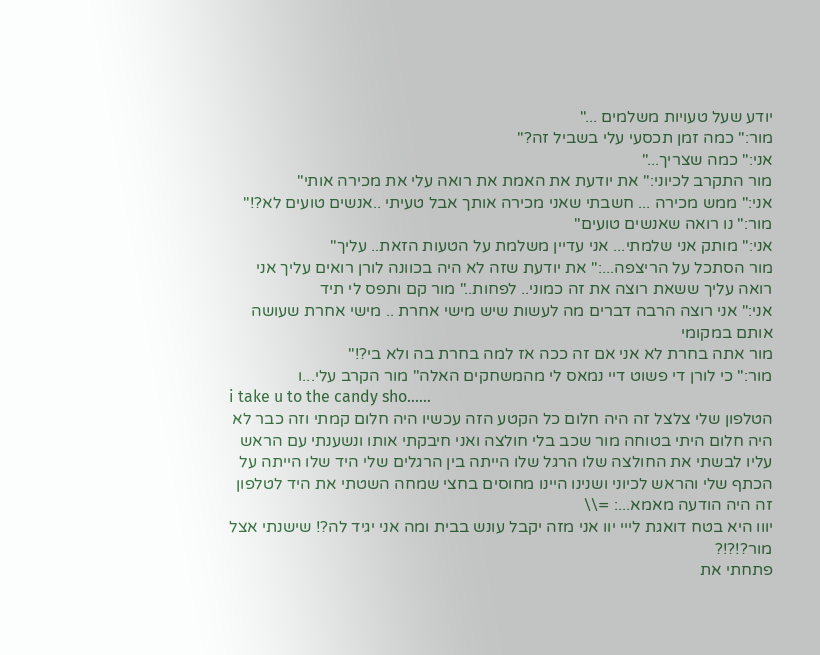יודע שעל טעויות משלמים ..."
מור:" כמה זמן תכסעי עלי בשביל זה?"
אני:" כמה שצריך..."
מור התקרב לכיוני:" את יודעת את האמת את רואה עלי את מכירה אותי"
אני:" ממש מכירה ... חשבתי שאני מכירה אותך אבל טעיתי ..אנשים טועים לא?!"
מור:" נו רואה שאנשים טועים"
אני:" מותק אני שלמתי... אני עדיין משלמת על הטעות הזאת.. עליך"
מור הסתכל על הריצפה...:" את יודעת שזה לא היה בכוונה לורן רואים עליך אני רואה עליך ששאת רוצה את זה כמוני.. לפחות.." מור קם ותפס לי תיד
אני:" אני רוצה הרבה דברים מה לעשות שיש מישי אחרת .. מישי אחרת שעושה אותם במקומי
מור אתה בחרת לא אני אם זה ככה אז למה בחרת בה ולא בי?!"
מור:" כי לורן די פשוט דיי נמאס לי מהמשחקים האלה" מור הקרב עלי...ו
i take u to the candy sho......
הטלפון שלי צלצל זה היה חלום כל הקטע הזה עכשיו היה חלום קמתי וזה כבר לא היה חלום היתי בטוחה מור שכב בלי חולצה ואני חיבקתי אותו ונשענתי עם הראש עליו לבשתי את החולצה שלו הרגל שלו הייתה בין הרגלים שלי היד שלו הייתה על הכתף שלי והראש לכיוני ושנינו היינו מחוסים בחצי שמחה השטתי את היד לטלפון זה היה הודעה מאמא...: =\\
יווו היא בטח דואגת לייי יוו אני מזה יקבל עונש בבית ומה אני יגיד לה?! שישנתי אצל מור?!?!?
פתחתי את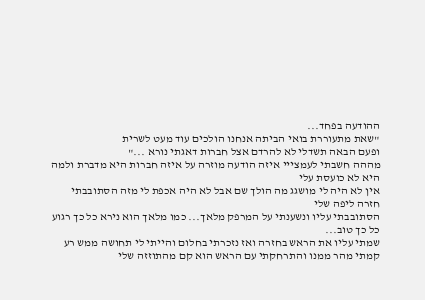ההודעה בפחד...
"שאת מתעוררת בואי הביתה אנחנו הולכים עוד מעט לשרית
ופעם הבאה תשדלי לא להרדם אצל חברות דאגתי נורא ..."
מההה חשבתי לעמצייי איזה הודעה מוזרה על איזה חברות היא מדברת ולמה היא לא כועסת עלי
אין לא היה לי מושגג מה הולך שם אבל לא היה אכפת לי מזה הסתובבתי חזרה ליפה שלי
הסתובבתי עליו ונשענתי על המרפק מלאך... כמו מלאך הוא נירא כל כך רגוע כל כך טוב...
שמתי עליו את הראש בחזרה ואז נזכרתי בחלום והייתי לי תחושה ממש רע קמתי מהר ממנו והתרחקתי עם הראש הוא קם מהתוזזה שלי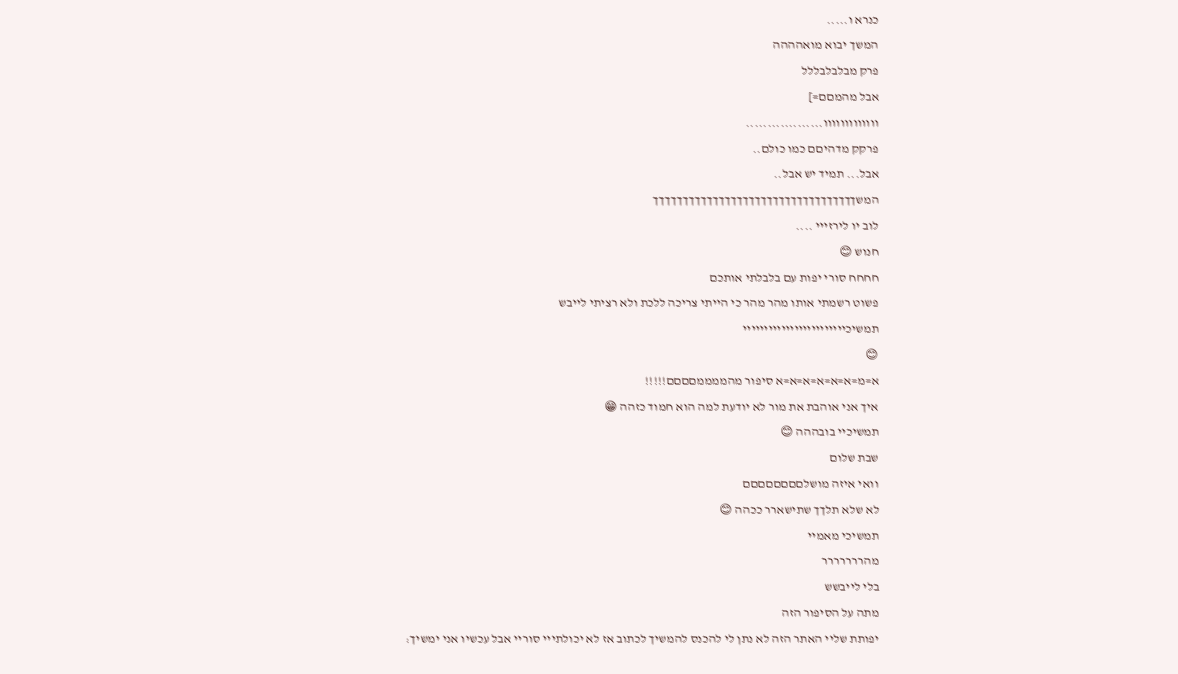כנרא ו.....
המשך יבוא מואהההה
פרק מבלבלבללל
אבל מהמםם=]
ווווווווווווו..................
פרקק מדהיםם כמו כולם..
אבל... תמיד יש אבל..
המשךךךךךךךךךךךךךךךךךךךךךךךךךךךךךךךךךך
לוב יו לירזייי ....
חנוש 😊
חחחח סורי יפות עם בלבלתי אותכם
פשוט רשמתי אותו מהר מהר כי הייתי צריכה ללכת ולא רציתי לייבש
תמשיכיייייייייייייייייייייייי
😊
א=מ=א=א=א=א=א=א סיפור מהממממםםםם!!!!!
איך אני אוהבת את מור לא יודעת למה הוא חמוד כזהה 😁
תמשיכיי בובההה 😊
שבת שלום
וואי איזה מושלםםםםםםםם
לא שלא תלךך שתישארר ככהה 😊
תמשיכי מאמיי
מהררררררר
בלי לייבשש
מתה על הסיפור הזה
יפותת שליי האתר הזה לא נתן לי להכנס להמשיך לכתוב אז לא יכולתייי סוריי אבל עכשיו אני ימשיך: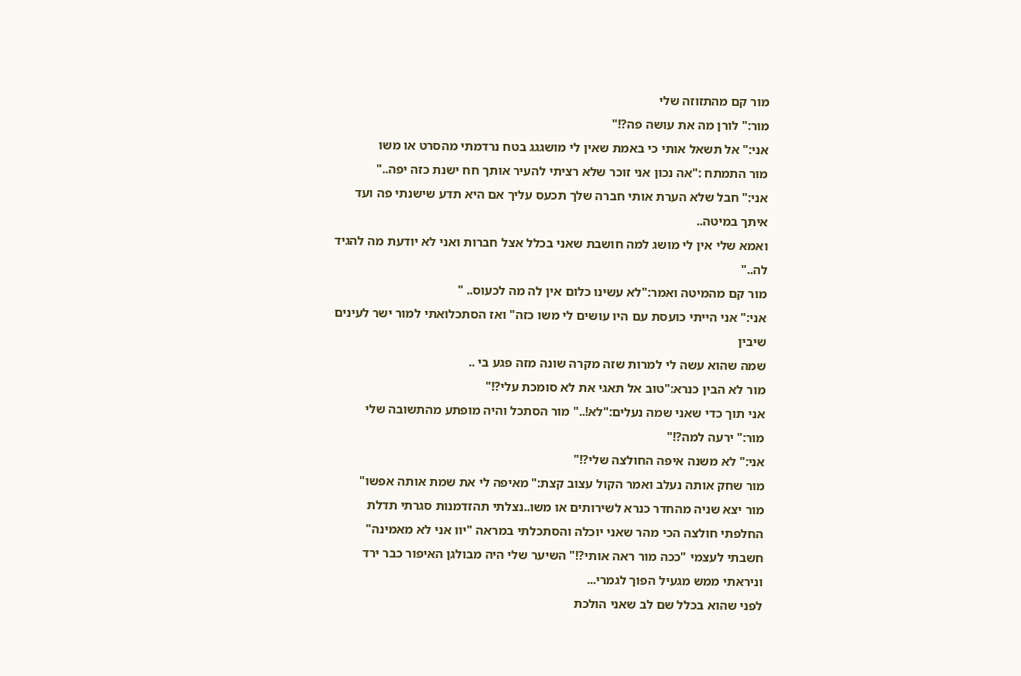מור קם מהתזוזה שלי
מור:" לורן מה את עושה פה?!"
אני:" אל תשאל אותי כי באמת שאין לי מושגגג בטח נרדמתי מהסרט או משו
מור התמתח :"אה נכון אני זוכר שלא רציתי להעיר אותך חח ישנת כזה יפה.."
אני:" חבל שלא הערת אותי חברה שלך תכעס עליך אם היא תדע שישנתי פה ועד איתך במיטה..
ואמא שלי אין לי מושג למה חושבת שאני בכלל אצל חברות ואני לא יודעת מה להגיד לה.."
מור קם מהמיטה ואמר:"לא עשינו כלום אין לה מה לכעוס.. "
אני:" אני הייתי כועסת עם היו עושים לי משו כזה" ואז הסתכלואתי למור ישר לעינים שיבין
שמה שהוא עשה לי למרות שזה מקרה שונה מזה פגע בי ..
מור לא הבין כנרא:"טוב אל תאגי את לא סומכת עלי?!"
אני תוך כדי שאני שמה נעלים:"לא!.." מור הסתכל והיה מופתע מהתשובה שלי
מור:" ירעה למה?!"
אני:" לא משנה איפה החולצה שלי?!"
מור שחק אותה נעלב ואמר הקול עצוב קצת:" מאיפה לי את שמת אותה אפשו"
מור יצא שניה מהחדר כנרא לשירותים או משו..נצלתי תהזדמנות סגרתי תדלת החלפתי חולצה הכי מהר שאני יוכלה והסתכלתי במראה "יוו אני לא מאמינה" חשבתי לעצמי "ככה מור ראה אותי?!" השיער שלי היה מבולגן האיפור כבר ירד וניראתי ממש מגעיל הפוך לגמרי...
לפני שהוא בכלל שם לב שאני הולכת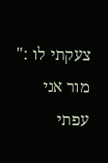צעקתי לו :" מור אני עפתי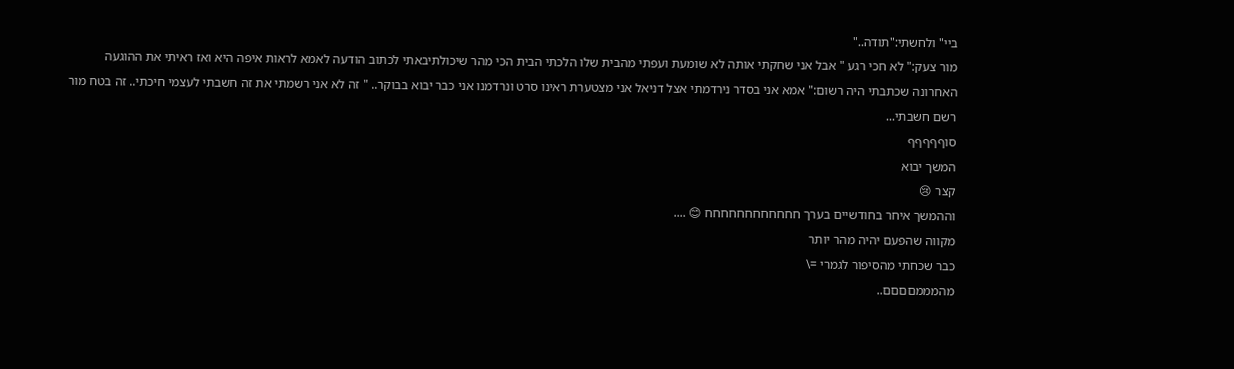ביי" ולחשתי:"תודה.."
מור צעק:" לא חכי רגע " אבל אני שחקתי אותה לא שומעת ועפתי מהבית שלו הלכתי הבית הכי מהר שיכולתיבאתי לכתוב הודעה לאמא לראות איפה היא ואז ראיתי את ההוגעה האחרונה שכתבתי היה רשום:" אמא אני בסדר נירדמתי אצל דניאל אני מצטערת ראינו סרט ונרדמנו אני כבר יבוא בבוקר.. " זה לא אני רשמתי את זה חשבתי לעצמי חיכתי.. זה בטח מור רשם חשבתי...
סוףףףףף
המשך יבוא
קצר 😢
וההמשך איחר בחודשיים בערך חחחחחחחחחחחח 😊 ....
מקווה שהפעם יהיה מהר יותר
כבר שכחתי מהסיפור לגמרי =\
מהמממםםםם..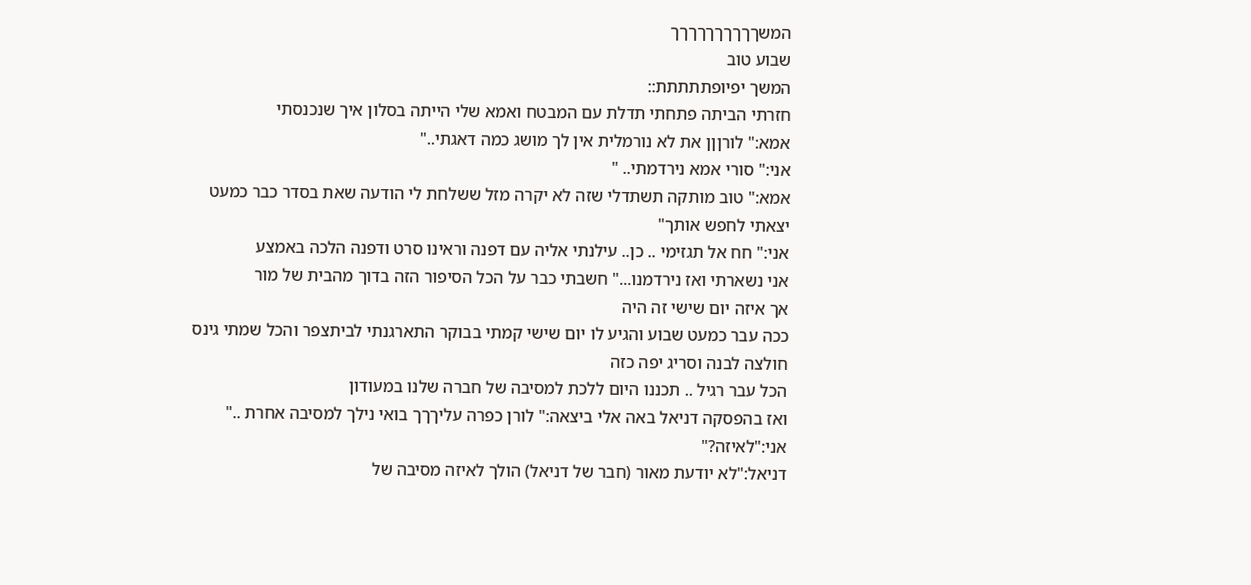המשךךךךךךךךךך
שבוע טוב
המשך יפיופתתתתת::
חזרתי הביתה פתחתי תדלת עם המבטח ואמא שלי הייתה בסלון איך שנכנסתי
אמא:" לורןןן את לא נורמלית אין לך מושג כמה דאגתי.."
אני:" סורי אמא נירדמתי.. "
אמא:" טוב מותקה תשתדלי שזה לא יקרה מזל ששלחת לי הודעה שאת בסדר כבר כמעט
יצאתי לחפש אותך"
אני:" חח אל תגזימי .. כן.. עילנתי אליה עם דפנה וראינו סרט ודפנה הלכה באמצע
אני נשארתי ואז נירדמנו..." חשבתי כבר על הכל הסיפור הזה בדוך מהבית של מור
אך איזה יום שישי זה היה
ככה עבר כמעט שבוע והגיע לו יום שישי קמתי בבוקר התארגנתי לביתצפר והכל שמתי גינס
חולצה לבנה וסריג יפה כזה
הכל עבר רגיל .. תכננו היום ללכת למסיבה של חברה שלנו במעודון
ואז בהפסקה דניאל באה אלי ביצאה:" לורן כפרה עליךךך בואי נילך למסיבה אחרת .."
אני:"לאיזה?"
דניאל:"לא יודעת מאור (חבר של דניאל) הולך לאיזה מסיבה של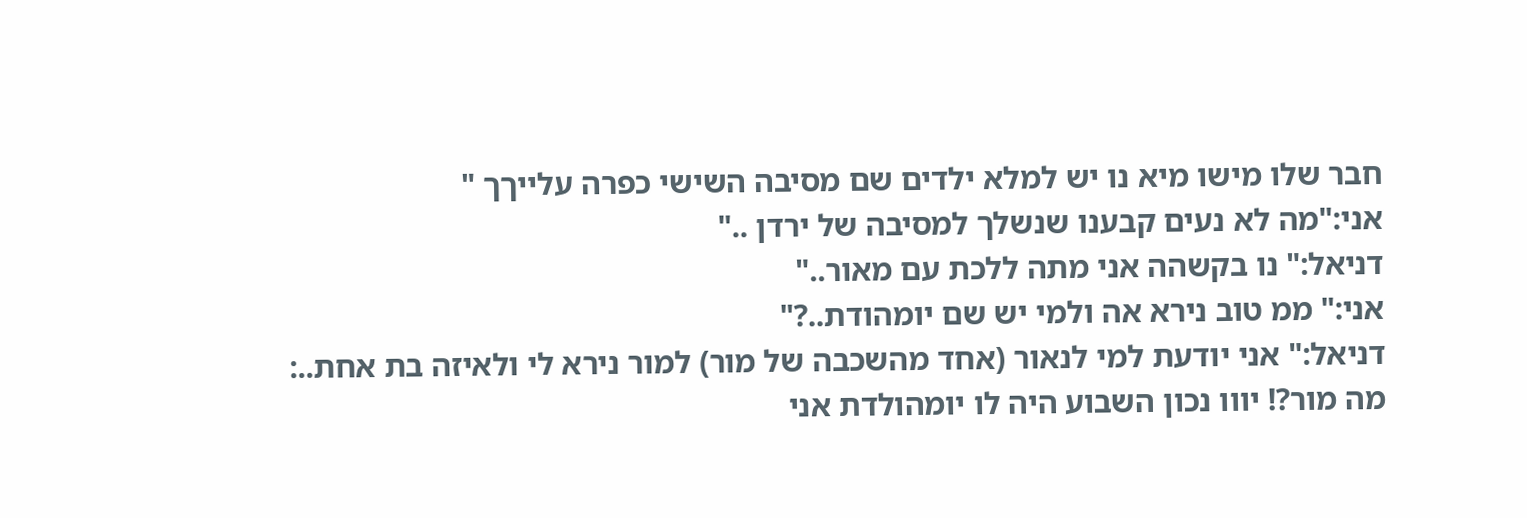חבר שלו מישו מיא נו יש למלא ילדים שם מסיבה השישי כפרה עלייךך "
אני:"מה לא נעים קבענו שנשלך למסיבה של ירדן .."
דניאל:" נו בקשהה אני מתה ללכת עם מאור.."
אני:" ממ טוב נירא אה ולמי יש שם יומהודת..?"
דניאל:" אני יודעת למי לנאור (אחד מהשכבה של מור) למור נירא לי ולאיזה בת אחת..:
מה מור?! יווו נכון השבוע היה לו יומהולדת אני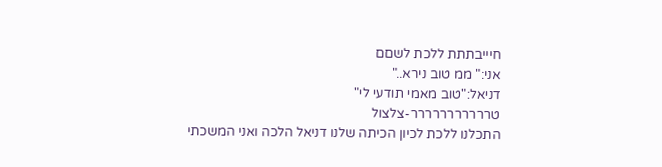חיייבתתת ללכת לשםם
אני:" ממ טוב נירא.."
דניאל:"טוב מאמי תודעי לי"
טררררררררררר-צלצול
התכלנו ללכת לכיון הכיתה שלנו דניאל הלכה ואני המשכתי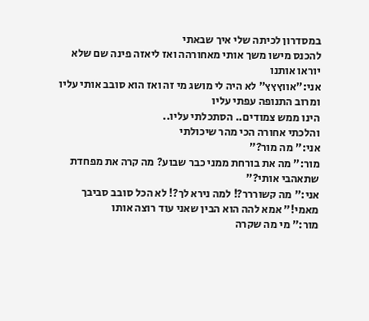במסדרון לכיתה שלי איך שבאתי
להכנס מישו משך אותי מאחורהה ואז ליאזה פינה שם שלא יוראו אותנו
אני:"אווץץץ" לא היה לי מושג מי זה ואז הוא סובב אותי עליו ומרוב התנופה עפתי עליו
הינו ממש צמודים.. הסתכלתי עליו..
והלכתי אחורה הכי מהר שיכולתי
אני:" מה מור?"
מור:" מה את בורחת ממני כבר שבוע? מה קרה את מפחדת שתאהבי אותי?"
אני:" מה קשוררר?! למה נירא לך?! לא הכל סובב סביבך מאמי!" אמא להה הוא הבין שאני עוד רוצה אותו
מור:" מי מה שקרה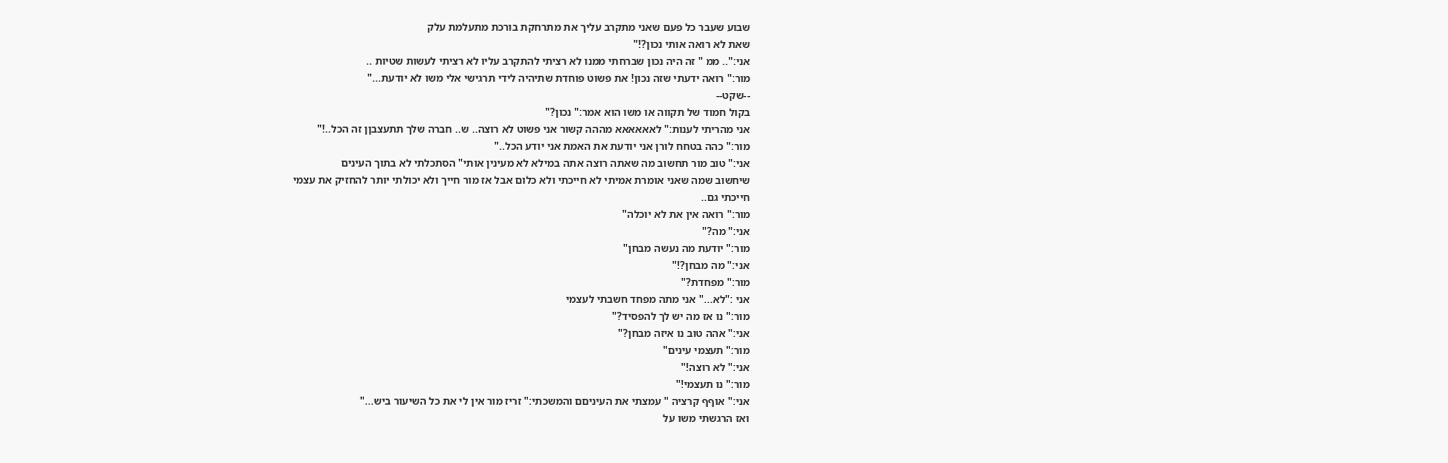שבוע שעבר כל פעם שאני מתקרב עליך את מתרחקת בורכת מתעלמת עלק
שאת לא רואה אותי נכון?!"
אני:".. ממ " זה היה נכון שברחתי ממנו לא רציתי להתקרב עליו לא רציתי לעשות שטיות ..
מור:" רואה ידעתי שזה נכון! את פשוט פוחדת שתיהיה לידי תרגישי אלי משו לא יודעת..."
--שקט--
בקול חמוד של תקווה או משו הוא אמר:" נכון?"
אני מהריתי לענות:" לאאאאאא מההה קשור אני פשוט לא רוצה.. ש.. חברה שלך תתעצבןן זה הכל..!"
מור:" כהה בטחח לורן אני יודעת את האמת אני יודע הכל.."
אני:" טוב מור תחשוב מה שאתה רוצה אתה במילא לא מעינין אותי" הסתכלתי לא בתוך העינים
שיחשוב שמה שאני אומרת אמיתי לא חייכתי ולא כלום אבל אז מור חייך ולא יכולתי יותר להחזיק את עצמי
חייכתי גם..
מור:" רואה אין את לא יוכלה"
אני:" מה?"
מור:" יודעת מה נעשה מבחן"
אני:" מה מבחן?!"
מור:" מפחדת?"
אני :"לא..." אני מתה מפחד חשבתי לעצמי
מור:" נו אז מה יש לך להפסיד?"
אני:" אהה טוב נו איזה מבחן?"
מור:" תעצמי עינים"
אני:" לא רוצה!"
מור:" נו תעצמי!"
אני:" אוףף קרציה " עמצתי את העיניםם והמשכתי:" זריז מור אין לי את כל השיעור ביש..."
ואז הרגשתי משו על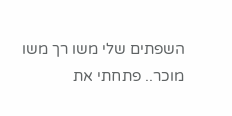השפתים שלי משו רך משו מוכר.. פתחתי את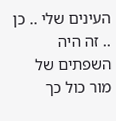העינים שלי .. כן .. זה היה השפתים של מור כול כך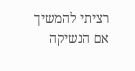רציתי להמשיך אם הנשיקה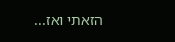הזאתי ואז...